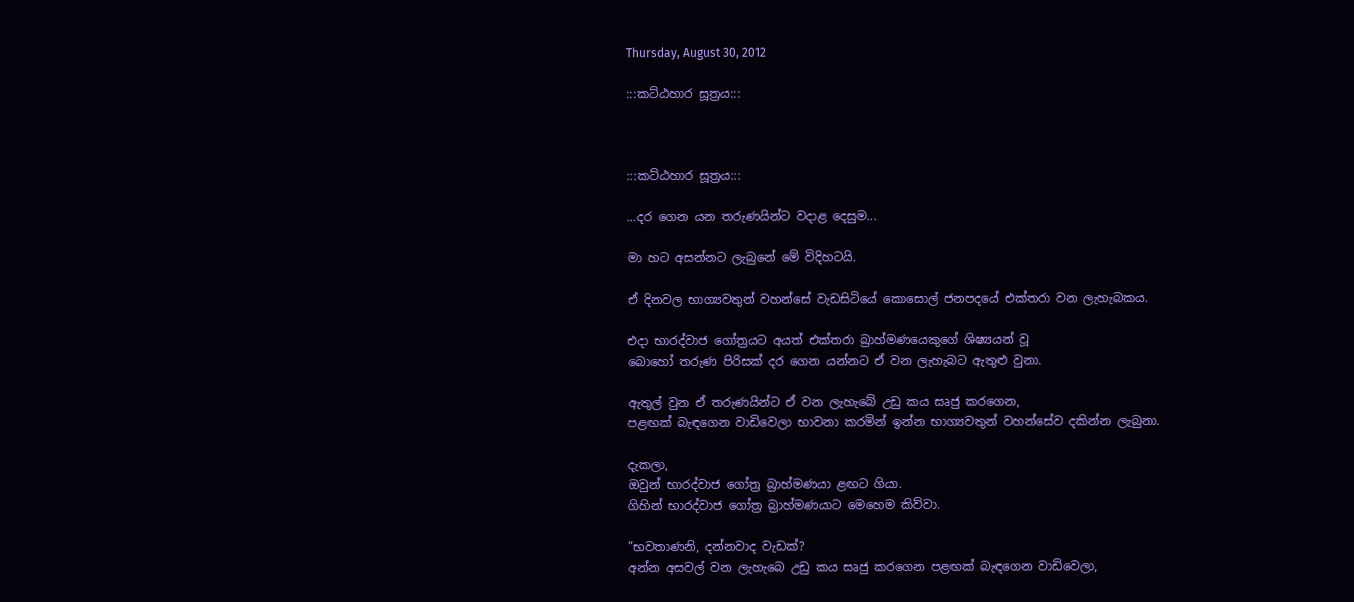Thursday, August 30, 2012

:::කට්ඨහාර සූත්‍රය:::



:::කට්ඨහාර සූත්‍රය:::

...දර ගෙන යන තරුණයින්ට වදාළ දෙසුම...

මා හට අසන්නට ලැබුනේ මේ විදිහටයි.

ඒ දිනවල භාග්‍යවතුන් වහන්සේ වැඩසිටියේ කොසොල් ජනපදයේ එක්තරා වන ලැහැබකය.

එදා භාරද්වාජ ගෝත්‍රයට අයත් එක්තරා බ්‍රාහ්මණයෙකුගේ ශිෂ්‍යයන් වූ
බොහෝ තරුණ පිරිසක් දර ගෙන යන්නට ඒ වන ලැහැබට ඇතුළු වුනා.

ඇතුල් වුන ඒ තරුණයින්ට ඒ වන ලැහැබේ උඩු කය සෘජු කරගෙන,
පළඟක් බැඳගෙන වාඩිවෙලා භාවනා කරමින් ඉන්න භාග්‍යවතුන් වහන්සේව දකින්න ලැබුනා.

දැකලා,
ඔවුන් භාරද්වාජ ගෝත්‍ර බ්‍රාහ්මණයා ළඟට ගියා.
ගිහින් භාරද්වාජ ගෝත්‍ර බ්‍රාහ්මණයාට මෙහෙම කිව්වා.

”භවතාණනි, දන්නවාද වැඩක්?
අන්න අසවල් වන ලැහැබෙ උඩු කය සෘජු කරගෙන පළඟක් බැඳගෙන වාඩිවෙලා,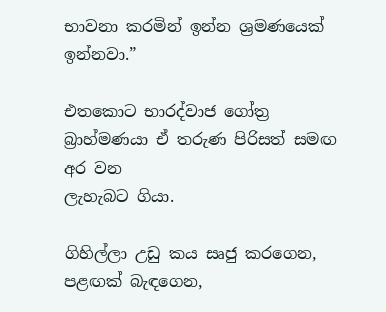භාවනා කරමින් ඉන්න ශ්‍රමණයෙක් ඉන්නවා.”

එතකොට භාරද්වාජ ගෝත්‍ර බ්‍රාහ්මණයා ඒ තරුණ පිරිසත් සමඟ අර වන
ලැහැබට ගියා.

ගිහිල්ලා උඩු කය සෘජු කරගෙන,
පළඟක් බැඳගෙන,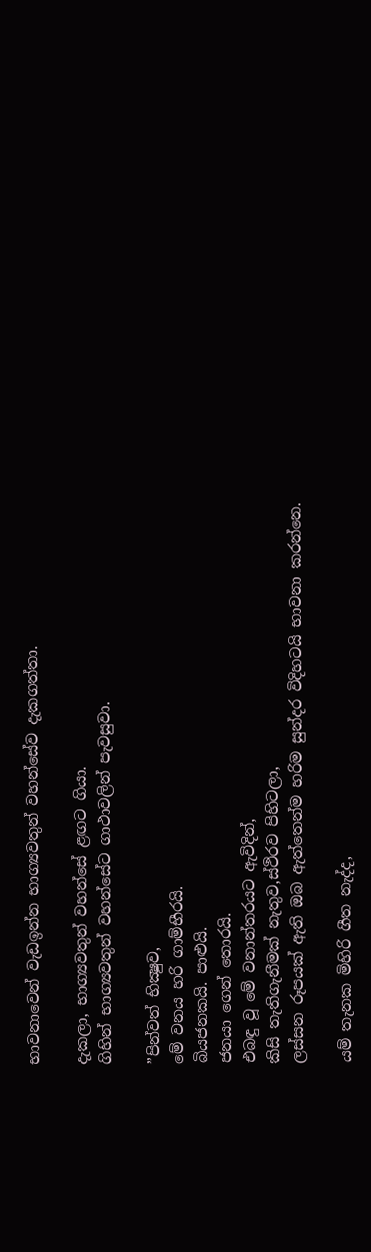භාවනාවෙන් වැඩඉන්න භාග්‍යවතුන් වහන්සේව දැකගත්තා.

දැකලා, භාග්‍යවතුන් වහන්සේ ළඟට ගියා.
ගිහින් භාග්‍යවතුන් වහන්සේට ගාථාවලින් පැවසුවා.

”පින්වත් භික්‍ෂුව,
මේ වනය හරි ගාම්භීරයි.
බියජනකයි. පාළුයි.
ජනයා ගෙන් තොරයි.
එබඳු වූ මේ වනාන්තරයට ඇවිදින්,
කිසි තැතිගැනීමක් නැතුව,ස්ථිරව පිහිටලා,
ලස්සන රූපයක් ඇති ඔබ ඇත්තෙන්ම හරිම සුන්දර විදිහටයි භාවනා කරන්නෙ.

යම් තැනක මිහිරි ගීත නැද්ද,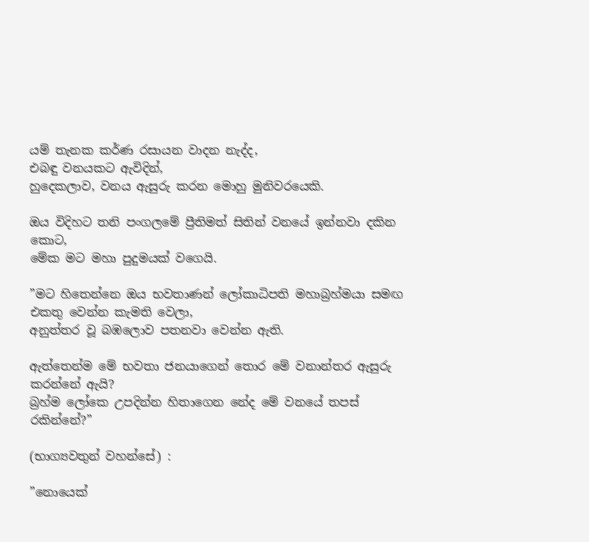යම් තැනක කර්ණ රසායන වාදන නැද්ද,
එබඳු වනයකට ඇවිදින්,
හුදෙකලාව, වනය ඇසුරු කරන මොහු මුනිවරයෙකි.

ඔය විදිහට තනි පංගලමේ ප්‍රීතිමත් සිතින් වනයේ ඉන්නවා දකින කොට,
මේක මට මහා පුදුමයක් වගෙයි.

”මට හිතෙන්නෙ ඔය භවතාණන් ලෝකාධිපති මහාබ්‍රහ්මයා සමඟ
එකතු වෙන්න කැමති වෙලා,
අනුත්තර වූ බඹලොව පතනවා වෙන්න ඇති.

ඇත්තෙන්ම මේ භවතා ජනයාගෙන් තොර මේ වනාන්තර ඇසුරු කරන්නේ ඇයි?
බ්‍රහ්ම ලෝකෙ උපදින්න හිතාගෙන නේද මේ වනයේ තපස් රකින්නේ?”

(භාග්‍යවතුන් වහන්සේ) :

”නොයෙක්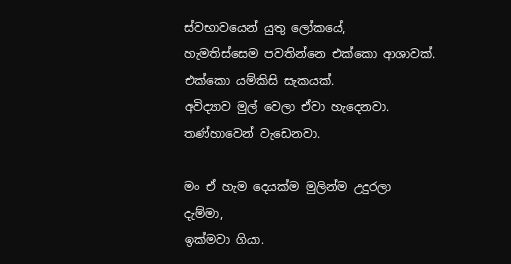ස්වභාවයෙන් යුතු ලෝකයේ,
හැමතිස්සෙම පවතින්නෙ එක්කො ආශාවක්.
එක්කො යම්කිසි සැකයක්.
අවිද්‍යාව මුල් වෙලා ඒවා හැදෙනවා.
තණ්හාවෙන් වැඩෙනවා.

මං ඒ හැම දෙයක්ම මුලින්ම උදුරලා
දැම්මා,
ඉක්මවා ගියා.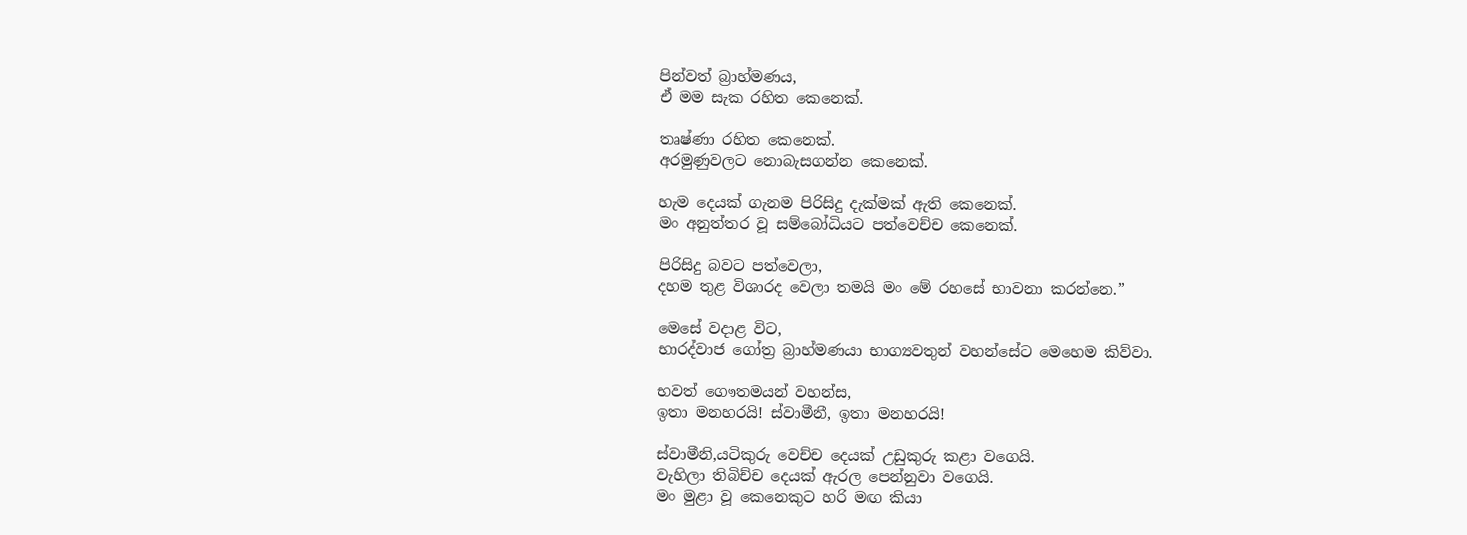පින්වත් බ්‍රාහ්මණය,
ඒ මම සැක රහිත කෙනෙක්.

තෘෂ්ණා රහිත කෙනෙක්.
අරමුණුවලට නොබැසගන්න කෙනෙක්.

හැම දෙයක් ගැනම පිරිසිදු දැක්මක් ඇති කෙනෙක්.
මං අනුත්තර වූ සම්බෝධියට පත්වෙච්ච කෙනෙක්.

පිරිසිදු බවට පත්වෙලා,
දහම තුළ විශාරද වෙලා තමයි මං මේ රහසේ භාවනා කරන්නෙ.”

මෙසේ වදාළ විට,
භාරද්වාජ ගෝත්‍ර බ්‍රාහ්මණයා භාග්‍යවතුන් වහන්සේට මෙහෙම කිව්වා.

භවත් ගෞතමයන් වහන්ස,
ඉතා මනහරයි! ස්වාමීනී, ඉතා මනහරයි!

ස්වාමීනි,යටිකුරු වෙච්ච දෙයක් උඩුකුරු කළා වගෙයි.
වැහිලා තිබිච්ච දෙයක් ඇරල පෙන්නුවා වගෙයි.
මං මුළා වූ කෙනෙකුට හරි මඟ කියා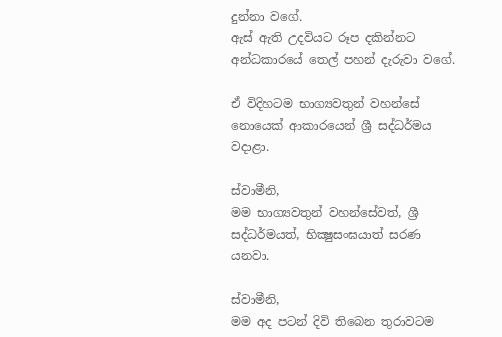දුන්නා වගේ.
ඇස් ඇති උදවියට රූප දකින්නට අන්ධකාරයේ තෙල් පහන් දැරුවා වගේ.

ඒ විදිහටම භාග්‍යවතුන් වහන්සේ නොයෙක් ආකාරයෙන් ශ්‍රී සද්ධර්මය වදාළා.

ස්වාමීනි,
මම භාග්‍යවතුන් වහන්සේවත්, ශ්‍රී සද්ධර්මයත්, භික්‍ෂුසංඝයාත් සරණ
යනවා.

ස්වාමීනි,
මම අද පටන් දිවි තිබෙන තුරාවටම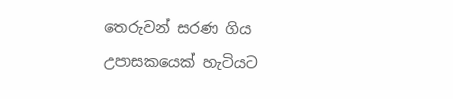තෙරුවන් සරණ ගිය
උපාසකයෙක් හැටියට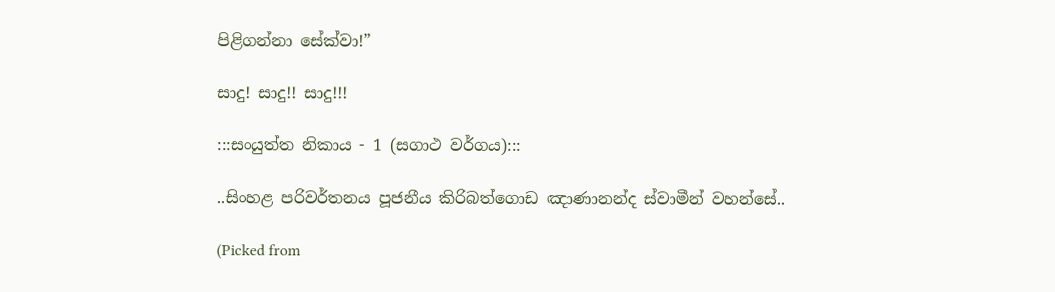පිළිගන්නා සේක්වා!”

සාදු! සාදු!! සාදු!!!

:::සංයුත්ත නිකාය - 1 (සගාථ වර්ගය):::

..සිංහළ පරිවර්තනය පූජනීය කිරිබත්ගොඩ ඤාණානන්ද ස්වාමීන් වහන්සේ..

(Picked from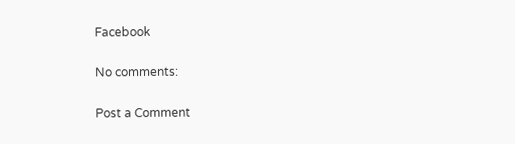Facebook

No comments:

Post a Comment